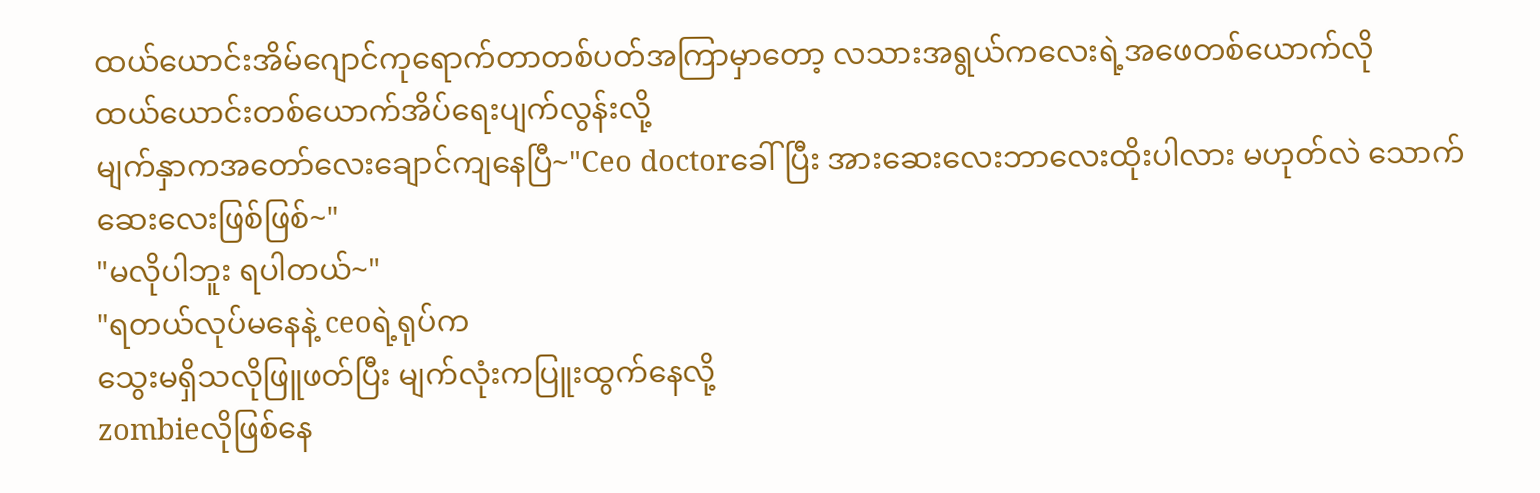ထယ်ယောင်းအိမ်ဂျောင်ကုရောက်တာတစ်ပတ်အကြာမှာတော့ လသားအရွယ်ကလေးရဲ့အဖေတစ်ယောက်လို
ထယ်ယောင်းတစ်ယောက်အိပ်ရေးပျက်လွန်းလို့
မျက်နှာကအတော်လေးချောင်ကျနေပြီ~"Ceo doctorခေါ်ပြီး အားဆေးလေးဘာလေးထိုးပါလား မဟုတ်လဲ သောက်ဆေးလေးဖြစ်ဖြစ်~"
"မလိုပါဘူး ရပါတယ်~"
"ရတယ်လုပ်မနေနဲ့ ceoရဲ့ရုပ်က
သွေးမရှိသလိုဖြူဖတ်ပြီး မျက်လုံးကပြူးထွက်နေလို့
zombieလိုဖြစ်နေ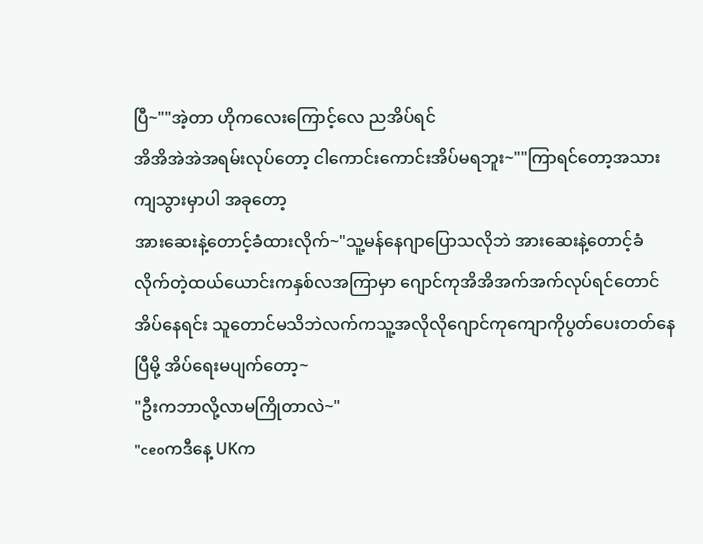ပြီ~""အဲ့တာ ဟိုကလေးကြောင့်လေ ညအိပ်ရင်
အိအိအဲအဲအရမ်းလုပ်တော့ ငါကောင်းကောင်းအိပ်မရဘူး~""ကြာရင်တော့အသားကျသွားမှာပါ အခုတော့
အားဆေးနဲ့တောင့်ခံထားလိုက်~"သူ့မန်နေဂျာပြောသလိုဘဲ အားဆေးနဲ့တောင့်ခံလိုက်တဲ့ထယ်ယောင်းကနှစ်လအကြာမှာ ဂျောင်ကုအိအိအက်အက်လုပ်ရင်တောင် အိပ်နေရင်း သူတောင်မသိဘဲလက်ကသူ့အလိုလိုဂျောင်ကုကျောကိုပွတ်ပေးတတ်နေပြီမို့ အိပ်ရေးမပျက်တော့~
"ဦးကဘာလို့လာမကြိုတာလဲ~"
"ceoကဒီနေ့ UKက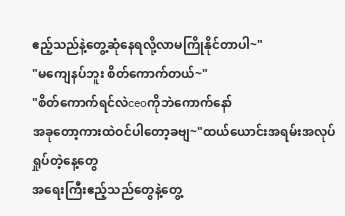ဧည့်သည်နဲ့တွေ့ဆုံနေရလို့လာမကြိုနိုင်တာပါ~"
"မကျေနပ်ဘူး စိတ်ကောက်တယ်~"
"စိတ်ကောက်ရင်လဲceoကိုဘဲကောက်နော်
အခုတော့ကားထဲဝင်ပါတော့ခဗျ~"ထယ်ယောင်းအရမ်းအလုပ်ရှုပ်တဲ့နေ့တွေ
အရေးကြီးဧည့်သည်တွေနဲ့တွေ့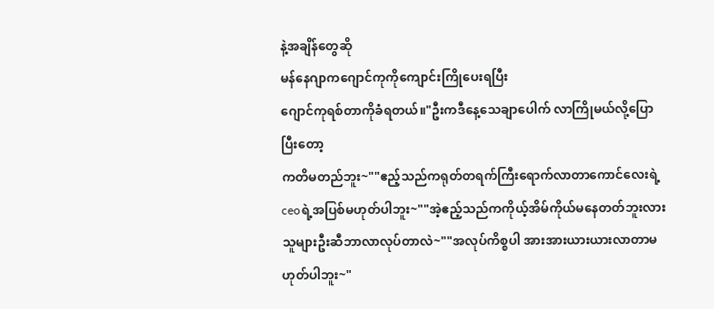နဲ့အချိန်တွေဆို
မန်နေဂျာကဂျောင်ကုကိုကျောင်းကြိုပေးရပြီး
ဂျောင်ကုရစ်တာကိုခံရတယ်။"ဦးကဒီနေ့သေချာပေါက် လာကြိုမယ်လို့ပြောပြီးတော့
ကတိမတည်ဘူး~""ဧည့်သည်ကရုတ်တရက်ကြီးရောက်လာတာကောင်လေးရဲ့
ceoရဲ့အပြစ်မဟုတ်ပါဘူး~""အဲ့ဧည့်သည်ကကိုယ့်အိမ်ကိုယ်မနေတတ်ဘူးလား
သူများဦးဆီဘာလာလုပ်တာလဲ~""အလုပ်ကိစ္စပါ အားအားယားယားလာတာမဟုတ်ပါဘူး~"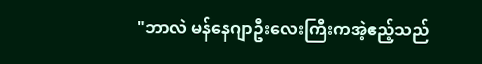"ဘာလဲ မန်နေဂျာဦးလေးကြီးကအဲ့ဧည့်သည်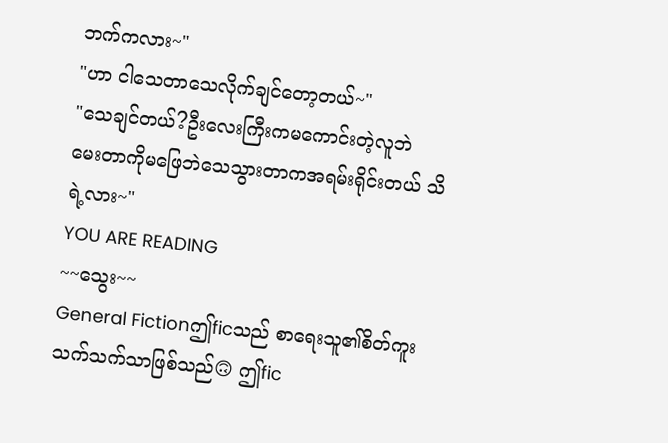ဘက်ကလား~"
"ဟာ ငါသေတာသေလိုက်ချင်တော့တယ်~"
"သေချင်တယ်?ဦးလေးကြီးကမကောင်းတဲ့လူဘဲ
မေးတာကိုမဖြေဘဲသေသွားတာကအရမ်းရိုင်းတယ် သိရဲ့လား~"
YOU ARE READING
~~သွေး~~
General Fictionဤficသည် စာရေးသူ၏စိတ်ကူးသက်သက်သာဖြစ်သည်🙃 ဤfic